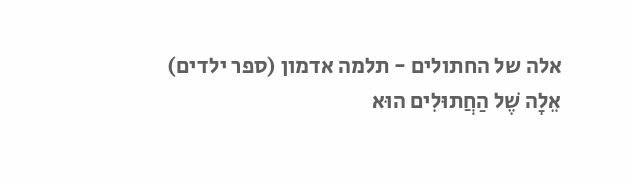אלה של החתולים - תלמה אדמון (ספר ילדים)
אֵלָה שֶׁל הַחֲתוּלִים הוּא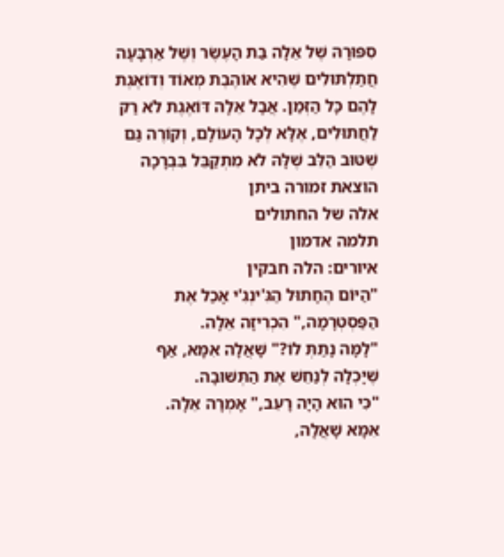סִפּוּרָהּ שֶׁל אֵלָה בַּת הָעֶשֶׂר וְשֶׁל אַרְבָּעָה חֲתַלְתּוּלִים שֶׁהִיא אוֹהֶבֶת מְאוֹד וְדוֹאֶגֶת לָהֶם כָּל הַזְּמַן. אֲבָל אֵלָה דּוֹאֶגֶת לֹא רַק לַחֲתוּלִים, אֶלָּא לְכָל הָעוֹלָם, וְקוֹרֶה גַּם שֶׁטּוּב הַלֵּב שֶׁלָּהּ לֹא מִתְקַבֵּל בִּבְרָכָה
הוצאת זמורה ביתן
אלה של החתולים
תלמה אדמון
איורים: הלה חבקין
"הַיּוֹם הֶחָתוּל הַגִּ'ינְגִ'י אָכַל אֶת הַפַּסְטְרָמָה," הִכְרִיזָה אֵלָה.
"לָמָּה נָתַתְּ לוֹ?" שָׁאֲלָה אִמָּא, אַף שֶׁיָּכְלָה לְנַחֵשׁ אֶת הַתְּשׁוּבָה.
"כִּי הוּא הָיָה רָעֵב," אָמְרָה אֵלָה.
אִמָּא שָׁאֲלָה,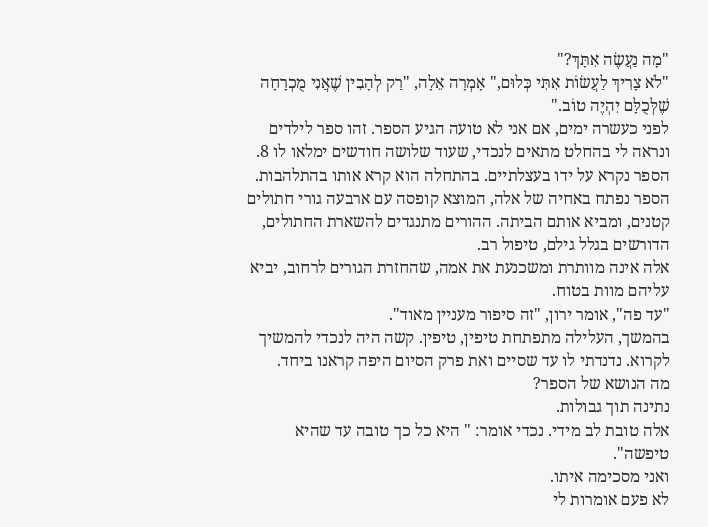"מָה נַעֲשֶׂה אִתָּךְ?"
"לֹא צָרִיךְ לַעֲשׂוֹת אִתִּי כְּלוּם," אָמְרָה אֵלָה, "רַק לְהָבִין שֶׁאֲנִי מֻכְרָחָה שֶׁלְּכֻלָּם יִהְיֶה טוֹב."
לפני כעשרה ימים, אם אני לא טועה הגיע הספר. זהו ספר לילדים ונראה לי בהחלט מתאים לנכדי, שעוד שלושה חודשים ימלאו לו 8.
הספר נקרא על ידו בעצלתיים. בהתחלה הוא קרא אותו בהתלהבות. הספר נפתח באחיה של אלה, המוצא קופסה עם ארבעה גורי חתולים קטנים, ומביא אותם הביתה. ההורים מתנגדים להשארת החתולים, הדורשים בגלל גילם, טיפול רב.
אלה אינה מוותרת ומשכנעת את אמה, שהחזרת הגורים לרחוב, יביא עליהם מוות בטוח.
"עד פה", אומר ירון, "זה סיפור מעניין מאוד".
בהמשך, העלילה מתפתחת טיפין, טיפין. קשה היה לנכדי להמשיך לקרוא. נדנדתי לו עד שסיים ואת פרק הסיום היפה קראנו ביחד.
מה הנושא של הספר?
נתינה תוך גבולות.
אלה טובת לב מידי. נכדי אומר: " היא כל כך טובה עד שהיא טיפשה".
ואני מסכימה איתו.
לא פעם אומרות לי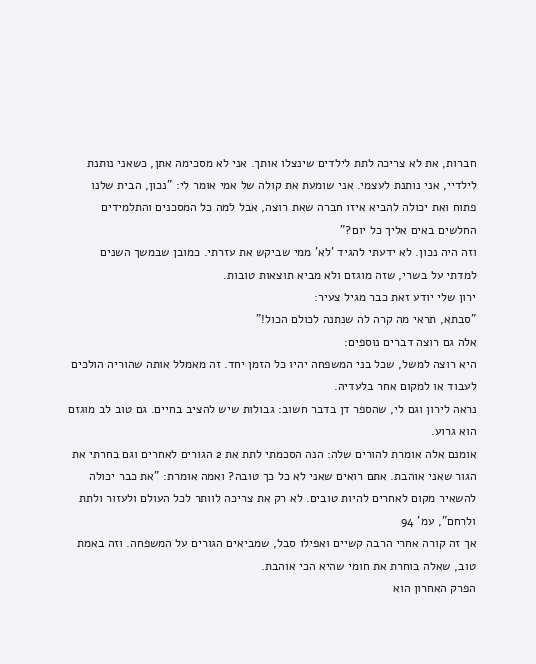חברות, את לא צריכה לתת לילדים שינצלו אותך. אני לא מסכימה אתן, כשאני נותנת לילדיי, אני נותנת לעצמי. אני שומעת את קולה של אמי אומר לי: "נכון, הבית שלנו פתוח ואת יכולה להביא איזו חברה שאת רוצה, אבל למה כל המסכנים והתלמידים החלשים באים אליך כל יום?"
וזה היה נכון. לא ידעתי להגיד 'לא' ממי שביקש את עזרתי. כמובן שבמשך השנים למדתי על בשרי, שזה מוגזם ולא מביא תוצאות טובות.
ירון שלי יודע זאת כבר מגיל צעיר:
"סבתא, תראי מה קרה לה שנתנה לכולם הכול!"
אלה גם רוצה דברים נוספים:
היא רוצה למשל, שכל בני המשפחה יהיו כל הזמן יחד. זה מאמלל אותה שהוריה הולכים לעבוד או למקום אחר בלעדיה.
נראה לירון וגם לי, שהספר דן בדבר חשוב: גבולות שיש להציב בחיים. גם טוב לב מוגזם הוא גרוע.
אומנם אלה אומרת להורים שלה: הנה הסכמתי לתת את 2 הגורים לאחרים וגם בחרתי את הגור שאני אוהבת. אתם רואים שאני לא כל כך טובה? ואמה אומרת: "את כבר יכולה להשאיר מקום לאחרים להיות טובים. לא רק את צריכה לוותר לכל העולם ולעזור ולתת ולרחם", עמ' 94
אך זה קורה אחרי הרבה קשיים ואפילו סבל, שמביאים הגורים על המשפחה. וזה באמת טוב, שאלה בוחרת את חומי שהיא הכי אוהבת.
הפרק האחרון הוא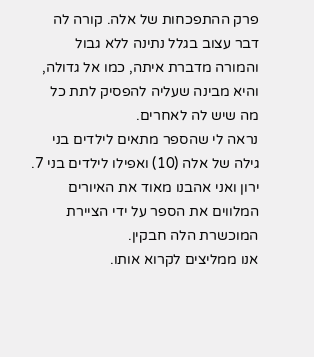פרק ההתפכחות של אלה. קורה לה דבר עצוב בגלל נתינה ללא גבול והמורה מדברת איתה, כמו אל גדולה, והיא מבינה שעליה להפסיק לתת כל מה שיש לה לאחרים.
נראה לי שהספר מתאים לילדים בני גילה של אלה (10) ואפילו לילדים בני 7.
ירון ואני אהבנו מאוד את האיורים המלווים את הספר על ידי הציירת המוכשרת הלה חבקין.
אנו ממליצים לקרוא אותו.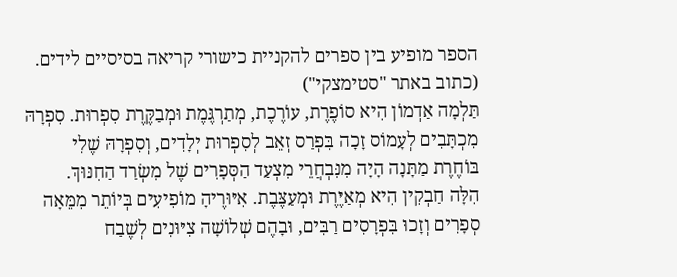הספר מופיע בין ספרים להקניית כישורי קריאה בסיסיים לידים. (כתוב באתר "סטימצקי")
תַּלְמָה אַדְמוֹן הִיא סוֹפֶרֶת, עוֹרֶכֶת, מְתַרְגֶּמֶת וּמְבַקֶּרֶת סִפְרוּת. סִפְרָהּ מִכְתָּבִים לְעָמוֹס זָכָה בִּפְרַס זְאֵב לְסִפְרוּת יְלָדִים, וְסִפְרָהּ שֶׁלִי בּוֹחֶרֶת מַתָּנָה הָיָה מִנִּבְחֲרֵי מִצְעַד הַסְּפָרִים שֶׁל מִשְׂרַד הַחִנּוּךְ.
הִלָּה חַבְקִין הִיא מְאַיֶּרֶת וּמְעַצֶּבֶת. אִיּוּרֶיהָ מוֹפִיעִים בְּיוֹתֵר מִמֵּאָה סְפָרִים וְזָכוּ בִּפְרָסִים רַבִּים, וּבָהֶם שְׁלוֹשָׁה צִיּוּנִים לְשֶׁבַח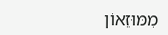מִמּוּזֵאוֹן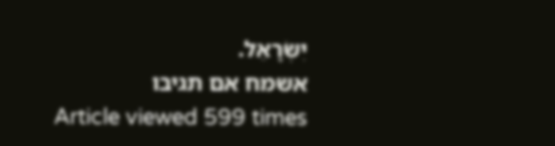יִשְׂרָאֵל.
אשמח אם תגיבו
Article viewed 599 times